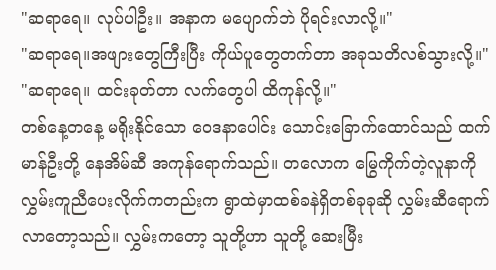"ဆရာရေ။ လုပ်ပါဦး။ အနာက မပျောက်ဘဲ ပိုရင်းလာလို့။"
"ဆရာရေ။အဖျားတွေကြီးပြီး ကိုယ်ပူတွေတက်တာ အခုသတိလစ်သွားလို့။"
"ဆရာရေ။ ထင်းခုတ်တာ လက်တွေပါ ထိကုန်လို့။"
တစ်နေ့တနေ့ မရိုးနိုင်သော ဝေဒနာပေါင်း သောင်းခြောက်ထောင်သည် ထက်မာန်ဦးတို့ နေအိမ်ဆီ အကုန်ရောက်သည်။ တလောက မြွေကိုက်တဲ့လူနာကို လွှမ်းကူညီပေးလိုက်ကတည်းက ရွာထဲမှာထစ်ခနဲရှိတစ်ခုခုဆို လွှမ်းဆီရောက်လာတော့သည်။ လွှမ်းကတော့ သူတို့ဟာ သူတို့ ဆေးမြီး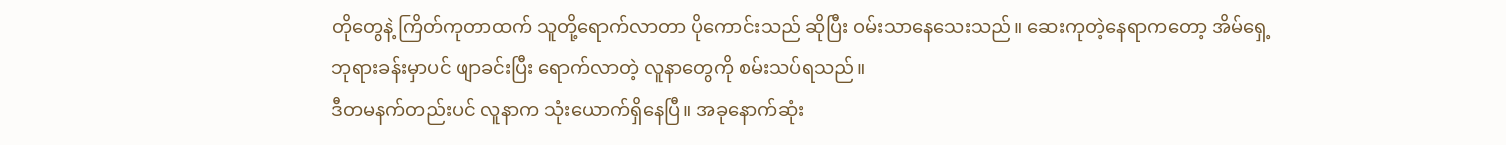တိုတွေနဲ့ ကြိတ်ကုတာထက် သူတို့ရောက်လာတာ ပိုကောင်းသည် ဆိုပြီး ဝမ်းသာနေသေးသည်။ ဆေးကုတဲ့နေရာကတော့ အိမ်ရှေ့ဘုရားခန်းမှာပင် ဖျာခင်းပြီး ရောက်လာတဲ့ လူနာတွေကို စမ်းသပ်ရသည်။
ဒီတမနက်တည်းပင် လူနာက သုံးယောက်ရှိနေပြီ။ အခုနောက်ဆုံး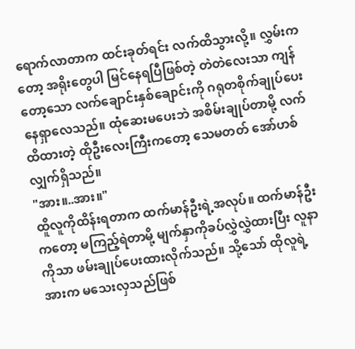ရောက်လာတာက ထင်းခုတ်ရင်း လက်ထိသွားလို့။ လွှမ်းကတော့ အရိုးတွေပါ မြင်နေရပြီဖြစ်တဲ့ တဲတဲလေးသာ ကျန်တော့သော လက်ချောင်းနှစ်ချောင်းကို ဂရုတစိုက်ချုပ်ပေးနေရှာလေသည်။ ထုံဆေးမပေးဘဲ အစိမ်းချုပ်တာမို့ လက်ထိထားတဲ့ ထိုဦးလေးကြီးကတော့ သေမတတ် အော်ဟစ်လျှက်ရှိသည်။
"အား။..အား။"
ထိူလူကိုထိန်းရတာက ထက်မာန်ဦးရဲ့အလုပ်။ ထက်မာန်ဦးကတော့ မကြည့်ရဲတာမို့ မျက်နှာကိုခပ်လွှဲလွှဲထားပြီး လူနာကိုသာ ဖမ်းချုပ်ပေးထားလိုက်သည်။ သို့သော် ထိုလူရဲ့အားက မသေးလှသည်ဖြစ်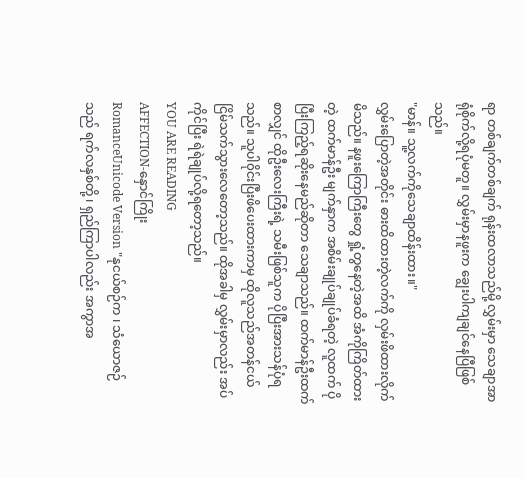ရာ တစ်ချက်တစ်ချက် ရုန်းထလာသည်မို့ လွှမ်းမှာ သေချာအာရုံစိုက်လို့ရပုံမတူ။ လွှမ်းမှာနဖူးက ချွေးပါကျချင်နေပြီဖြစ်သည်။
"မာန်။ သူ့လက်ကိုသေချာထိန်းထား။"
လွှမ်းပြောတဲ့အတိုင်း ဓားထိထားတဲ့လက်ကို လှမ်းဖိထားလိုက်မိသည်။ နဖူးကြောကြီးတွေ ရှုံ့တွနေတဲ့အထိ အံကိုကြိတ်ထားတဲ့ ထက်မာန်ဦး မျက်နှာက အစိမ်းချုပ်ချုပ်ခံရတဲ့ လူထက် ပိုပြီးကြည့်ရဆိုးနေမည်ဆိုတာ သေချာသည်။ ထက်မာန်ဦးထက်စာလျှင် ထိုဦးလေးကြီးရဲ့ သမီးဖြစ်သူက ပိုပြီးအားသန်ပုံရသည်။ သူပါ၀ိုင်းပြီးဖိပေးထားကာမှ ထိုလူသည်အတန်ငယ် ငြိမ်သက်သွားလေတော့သည်။ ထိုအခါမှ လွှမ်းမှာလည်း အပ်ကိုင်ပြီး ရဲရဲချုပ်လို့ရတော့သည်။
YOU ARE READING
AFFECTION-နှောင်ကြိုး
RomanceUnicode Version "နုငယ်စဉ်က ၊ သံယောဇဉ်သည် ရက်လနှစ်တို့ ၊ ရှည်ကြာပါလည်း အကွာအ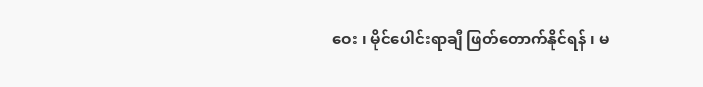ဝေး ၊ မိုင်ပေါင်းရာချီ ဖြတ်တောက်နိုင်ရန် ၊ မ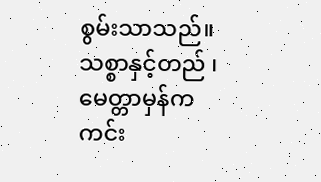စွမ်းသာသည်။ သစ္စာနှင့်တည် ၊ မေတ္တာမှန်က ကင်း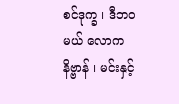စင်ဒုက္ခ ၊ ဒီဘ၀မယ် လောကနိဗ္ဗာန် ၊ မင်းနှင့်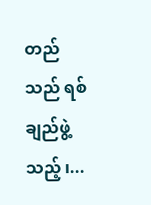တည်သည် ရစ်ချည်ဖွဲ့သည့် ၊...